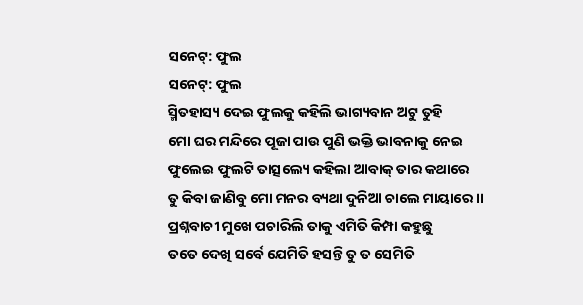ସନେଟ୍: ଫୁଲ
ସନେଟ୍: ଫୁଲ
ସ୍ମିତହାସ୍ୟ ଦେଇ ଫୁଲକୁ କହିଲି ଭାଗ୍ୟବାନ ଅଟୁ ତୁହି
ମୋ ଘର ମନ୍ଦିରେ ପୂଜା ପାଉ ପୁଣି ଭକ୍ତି ଭାବନାକୁ ନେଇ
ଫୁଲେଇ ଫୁଲଟି ତାତ୍ସଲ୍ୟେ କହିଲା ଆବାକ୍ ତାର କଥାରେ
ତୁ କିବା ଜାଣିବୁ ମୋ ମନର ବ୍ୟଥା ଦୁନିଆ ଚାଲେ ମାୟାରେ ।।
ପ୍ରଶ୍ନବାଚୀ ମୁଖେ ପଚାରିଲି ତାକୁ ଏମିତି କିମ୍ପା କହୁଛୁ
ତତେ ଦେଖି ସର୍ବେ ଯେମିତି ହସନ୍ତି ତୁ ତ ସେମିତି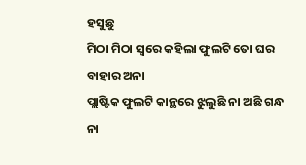ହସୁଛୁ
ମିଠା ମିଠା ସ୍ୱରେ କହିଲା ଫୁଲଟି ତୋ ଘର ବାହାର ଅନା
ପ୍ଲାଷ୍ଟିକ ଫୁଲଟି କାନ୍ଥରେ ଝୁଲୁଛି ନା ଅଛି ଗନ୍ଧ ନା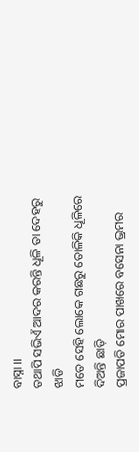ବାସ୍ନା ।।
ତଥାପି ସଭିଏଁ ଆଦର କରନ୍ତି ଧୂଳି ତା ଦେହରୁ ଝାଡି
ମତେ ସେହି ଲୋକେ ଗଛରୁ ତୋଳିକି ଧୂଳିରେ ଦିଅନ୍ତି ଛାଡ଼ି
ପ୍ରଜାପତି ମୋର ପାଖରେ ବସେନା ଭ୍ରମର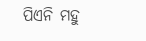ପିଏନି ମହୁ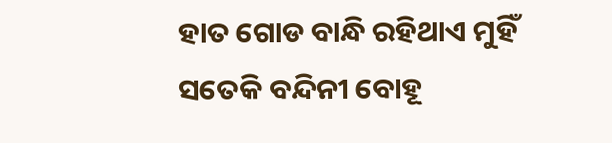ହାତ ଗୋଡ ବାନ୍ଧି ରହିଥାଏ ମୁହିଁ ସତେକି ବନ୍ଦିନୀ ବୋହୂ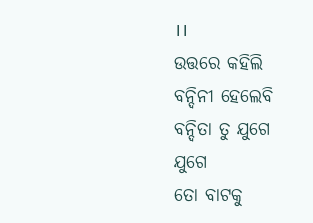।।
ଉତ୍ତରେ କହିଲି ବନ୍ଦିନୀ ହେଲେବି ବନ୍ଦିତା ତୁ ଯୁଗେ ଯୁଗେ
ତୋ ବାଟକୁ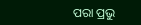ପରା ପ୍ରଭୁ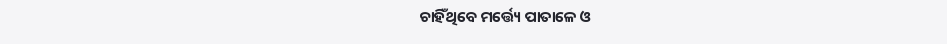ଚାହିଁଥିବେ ମର୍ତ୍ତ୍ୟେ ପାତାଳେ ଓ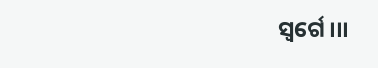ସ୍ୱର୍ଗେ ।।।